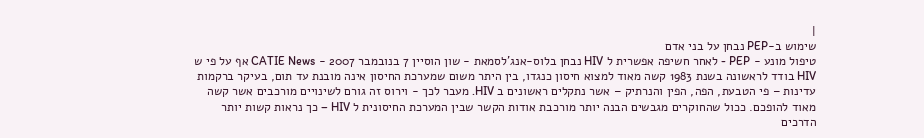|
שימוש ב-PEP נבחן על בני אדם
טיפול מונע - PEP - לאחר חשיפה אפשרית ל HIV נבחן בלוס-אנג'לסמאת - שון הוסיין 7 בנובמבר 2007 - CATIE News אף על פי ש HIV בודד לראשונה בשנת 1983 קשה מאוד למצוא חיסון כנגדו, בין היתר משום שמערכת החיסון אינה מובנת עד תום, בעיקר ברקמות עדינות – פי הטבעת, הפה, הפין והנרתיק – אשר נתקלים ראשונים ב HIV. מעבר לכך - וירוס זה גורם לשינויים מורכבים אשר קשה מאוד להופכם. ככול שהחוקרים מגבשים הבנה יותר מורכבת אודות הקשר שבין המערכת החיסונית ל HIV – כך נראות קשות יותר הדרכים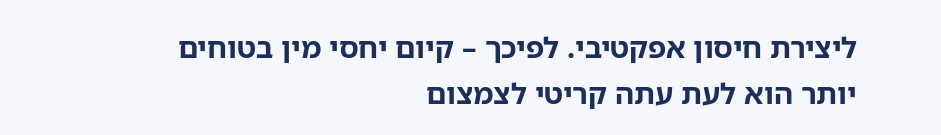ליצירת חיסון אפקטיבי. לפיכך – קיום יחסי מין בטוחים יותר הוא לעת עתה קריטי לצמצום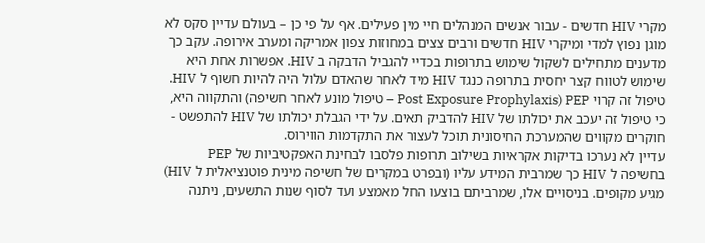מקרי HIV חדשים - עבור אנשים המנהלים חיי מין פעילים. אף על פי כן – בעולם עדיין סקס לא מוגן נפוץ למדי ומיקרי HIV חדשים ורבים צצים במחוזות צפון אמריקה ומערב אירופה. עקב כך מדענים מתחילים לשקול שימוש בתרופות בכדיי להגביל הדבקה ב HIV. אפשרות אחת היא שימוש לטווח קצר יחסית בתרופה כנגד HIV מיד לאחר שהאדם עלול היה להיות חשוף ל HIV. טיפול זה קרוי PEP (Post Exposure Prophylaxis – טיפול מונע לאחר חשיפה) והתקווה היא, כי טיפול זה יעכב את יכולתו של HIV להדביק תאים. על ידי הגבלת יכולתו של HIV להתפשט - חוקרים מקווים שהמערכת החיסונית תוכל לעצור את התקדמות הווירוס.
עדיין לא נערכו בדיקות אקראיות בשילוב תרופות פלסבו לבחינת האפקטיביות של PEP בחשיפה ל HIV כך שמרבית המידע עליו (ובפרט במקרים של חשיפה מינית פוטנציאלית ל HIV) מגיע מקופים. בניסויים אלו, שמרביתם בוצעו החל מאמצע ועד לסוף שנות התשעים, ניתנה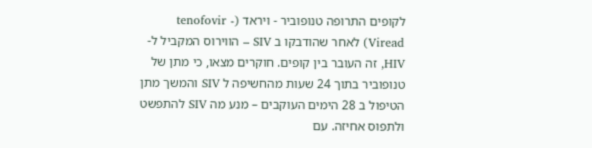לקופים התרופה טנופוביר - ויראד (tenofovir - Viread) לאחר שהודבקו ב SIV – הווירוס המקביל ל-HIV, זה העובר בין קופים. חוקרים מצאו, כי מתן של טנופוביר בתוך 24 שעות מהחשיפה ל SIV והמשך מתן הטיפול ב 28 הימים העוקבים – מנע מה SIV להתפשט ולתפוס אחיזה. עם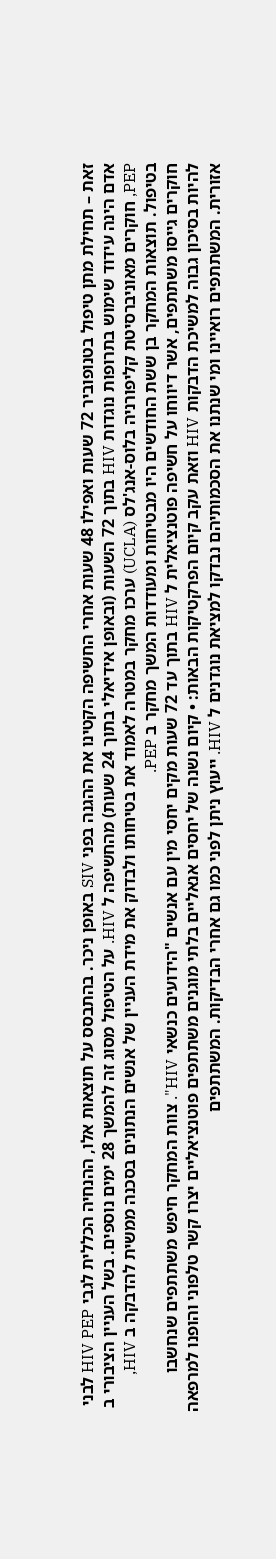זאת – תחילת מתן טיפול בטנופוביר 72 שעות ואפילו 48 שעות אחרי החשיפה הקטינו את ההגנה בפני SIV באופן ניכר. בהתבסס על תוצאות אלו, ההנחיה הכללית לגבי HIV PEP לבני אדם הינה עידוד שימוש בתרופות נוגדות HIV בתוך 72 השעות (ובאופן אידיאלי בתוך 24 שעות) מהחשיפה ל HIV. על הטיפול מסוג זה להמשך 28 ימים נוספים. בשל העניין הציבורי ב PEP, חוקרים מאוניברסיטת קליפורניה בלוס-אנג'לס (UCLA) ערכו מחקר במטרה לאמוד את בטיחותו ולבדוק את מידת העניין של אנשים הנתונים בסכנה ממשית להדבקה ב HIV, בטיפול. תוצאות המחקר בן ששת החודשים היו מבטיחות ומעודדות המשך מחקר ב PEP.
חוקרים גייסו משתתפים, אשר דיווחו על חשיפה פוטנציאלית ל HIV בתוך עד 72 שעות מקים יחסי מין עם אנשים "הידועים כנשאי HIV". צוות המחקר חיפש משתתפים שנחשבו להיות בסיכון גבוה למשיכת הדבקות HIV וזאת עקב קיום הפרקטיקות הבאות: • קיום נשנה של יחסים אנאליים בלתי מוגנים משתתפים פוטנציאליים יצרו קשר טלפוני והופנו למרפאה אזורית. המשתתפים רואיינו ומי שנתנו את הסכמותיהם נבדקו למציאת נוגדנים ל HIV. ייעוץ ניתן לפני כמו גם אחרי הבדיקות. המשתתפים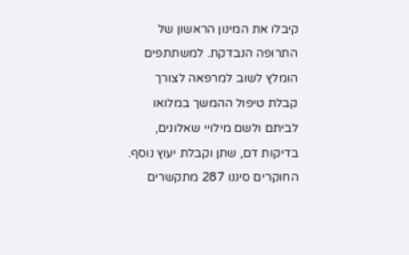קיבלו את המינון הראשון של התרופה הנבדקת. למשתתפים הומלץ לשוב למרפאה לצורך קבלת טיפול ההמשך במלואו לביתם ולשם מילויי שאלונים, בדיקות דם, שתן וקבלת יעוץ נוסף.
החוקרים סיננו 287 מתקשרים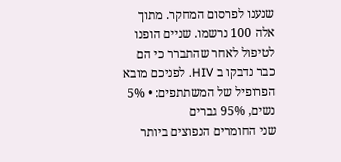שנענו לפרסום המחקר. מתוך אלה 100 נרשמו. שניים הופנו לטיפול לאחר שהתברר כי הם כבר נדבקו ב HIV. לפניכם מובא הפרופיל של המשתתפים: • 5% נשים, 95% גברים
שני החומרים הנפוצים ביותר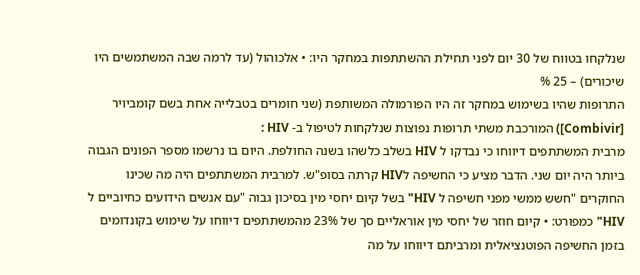שנלקחו בטווח של 30 יום לפני תחילת ההשתתפות במחקר היו: • אלכוהול (עד לרמה שבה המשתמשים היו שיכורים) – 25 %
התרופות שהיו בשימוש במחקר זה היו הפורמולה המשותפת (שני חומרים בטבלייה אחת בשם קומביויר [Combivir]) המורכבת משתי תרופות נפוצות שנלקחות לטיפול ב- HIV :
מרבית המשתתפים דיווחו כי נבדקו ל HIV בשלב כלשהו בשנה החולפת. היום בו נרשמו מספר הפונים הגבוה ביותר היה יום שני. הדבר מציע כי החשיפה לHIV קרתה בסופ"ש. למרבית המשתתפים היה מה שכינו החוקרים "חשש ממשי מפני חשיפה ל HIV" בשל קיום יחסי מין בסיכון גבוה "עם אנשים הידועים כחיוביים ל HIV" כמפורט: • קיום חוזר של יחסי מין אוראליים סך של 23% מהמשתתפים דיווחו על שימוש בקונדומים בזמן החשיפה הפוטנציאלית ומרביתם דיווחו על מה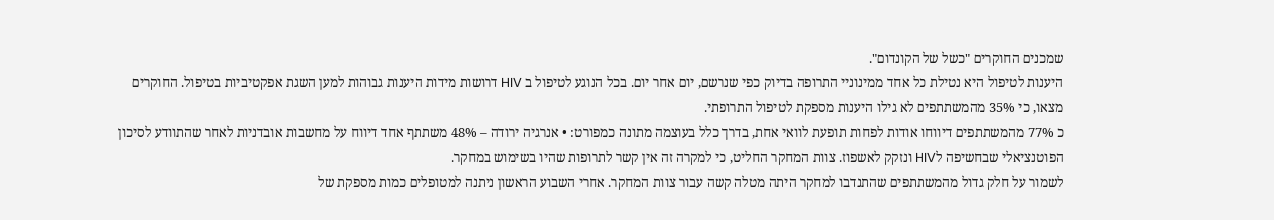שמכנים החוקרים "כשל של הקונדום".
היענות לטיפול היא נטילת כל אחד ממינוניי התרופה בדיוק כפי שנרשם, יום אחר יום. בכל הנוגע לטיפול ב HIV דרושות מידות היענות גבוהות למען השגת אפקטיביות בטיפול. החוקרים מצאו, כי 35% מהמשתתפים לא גילו היענות מספקת לטיפול התרופתי.
כ 77% מהמשתתפים דיווחו אודות לפחות תופעת לוואי אחת, בדרך כלל בעוצמה מתונה כמפורט: • אנרגיה ירודה – 48% משתתף אחד דיווח על מחשבות אובדניות לאחר שהתוודע לסיכון הפוטנציאלי שבחשיפה לHIV ונזקק לאשפוז. צוות המחקר החליט, כי למקרה זה אין קשר לתרופות שהיו בשימוש במחקר.
לשמור על חלק גדול מהמשתתפים שהתנדבו למחקר היתה מטלה קשה עבור צוות המחקר. אחרי השבוע הראשון ניתנה למטופלים כמות מספקת של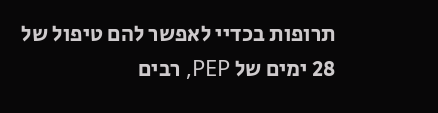תרופות בכדיי לאפשר להם טיפול של 28 ימים של PEP, רבים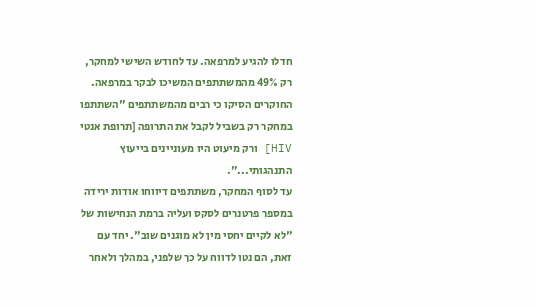חדלו להגיע למרפאה. עד לחודש השישי למחקר, רק 49% מהמשתתפים המשיכו לבקר במרפאה. החוקרים הסיקו כי רבים מהמשתתפים "השתתפו במחקר רק בשביל לקבל את התרופה [תרופת אנטי HIV] ורק מיעוט היו מעוניינים בייעוץ התנהגותי...".
עד לסוף המחקר, משתתפים דיווחו אודות ירידה במספר פרטנרים לסקס ועליה ברמת הנחישות של "לא לקיים יחסי מין לא מוגנים שוב". יחד עם זאת, הם נטו לדווח על כך שלפני, במהלך ולאחר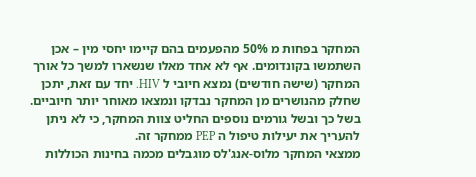המחקר בפחות מ 50% מהפעמים בהם קיימו יחסי מין – אכן השתמשו בקונדומים. אף לא אחד מאלו שנשארו למשך כל אורך המחקר (שישה חודשים) נמצא חיובי ל HIV. יחד עם זאת, יתכן שחלק מהנושרים מן המחקר נבדקו ונמצאו מאוחר יותר חיוביים. בשל כך ובשל גורמים נוספים החליט צוות המחקר, כי לא ניתן להעריך את יעילות טיפול ה PEP ממחקר זה.
ממצאי המחקר מלוס-אנג'לס מוגבלים מכמה בחינות הכוללות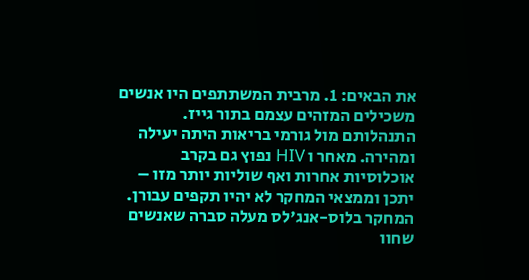את הבאים: 1. מרבית המשתתפים היו אנשים משכילים המזהים עצמם בתור גייז. התנהלותם מול גורמי בריאות היתה יעילה ומהירה. מאחר ו HIV נפוץ גם בקרב אוכלוסיות אחרות ואף שוליות יותר מזו – יתכן וממצאי המחקר לא יהיו תקפים עבורן.
המחקר בלוס-אנג'לס מעלה סברה שאנשים שחוו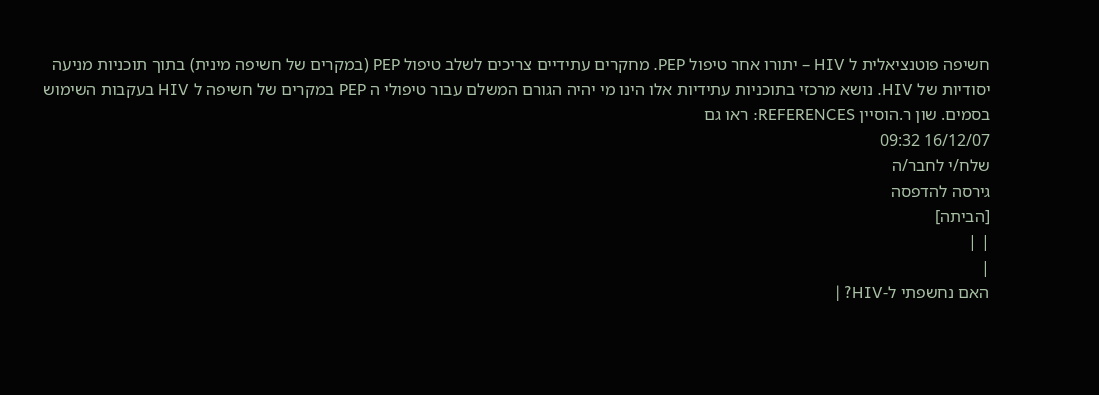חשיפה פוטנציאלית ל HIV – יתורו אחר טיפול PEP. מחקרים עתידיים צריכים לשלב טיפול PEP (במקרים של חשיפה מינית) בתוך תוכניות מניעה יסודיות של HIV. נושא מרכזי בתוכניות עתידיות אלו הינו מי יהיה הגורם המשלם עבור טיפולי ה PEP במקרים של חשיפה ל HIV בעקבות השימוש בסמים. שון ר.הוסיין REFERENCES: ראו גם
16/12/07 09:32
שלח/י לחבר/ה
גירסה להדפסה
[הביתה]
| |
|
האם נחשפתי ל-HIV? |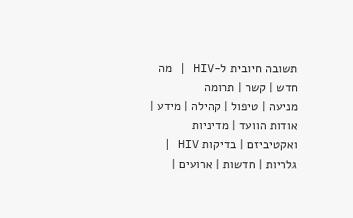תשובה חיובית ל-HIV | מה חדש | קשר | תרומה
מניעה | טיפול | קהילה | מידע | אודות הוועד | מדיניות ואקטיביזם | בדיקות HIV | גלריות | חדשות | ארועים |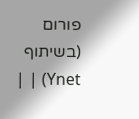פורום (בשיתוף Ynet) | |